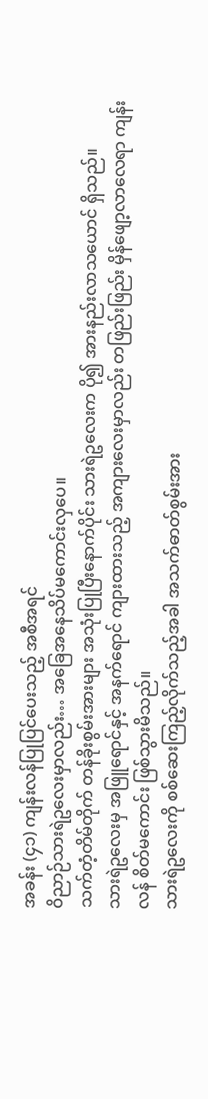အခန်း (၄၁) ကျန်းလန်ပြုပြင်ပေးသည့် အစီအရင်
ဝိညာဉ်သားရဲဥလေးမှာလည်း… အခြေအနေသိပ်မကောင်းလှပေ။
သက်တံ့တိမ်တိုက် တန်ခိုးစွမ်းအားများ အသုံးပြုပြီးနောက်ပိုင်း သားရဲဥလေးက ပို၍ အားနည်းလာသယောင် ရှိသည်။
သားရဲဥလေးမှ အဖြူရောင်နှင့် အနက်ရောင် ကျားထားသည့် အကျားလေးမှာလည်း တဖြည်းဖြည်း မှိန်ဖျော့လာလေရာ ကျန်းလန် စိတ်မကောင်း ဖြစ်သွားမိသည်။
သားရဲဥလေးကို စစ်ဆေးကြည့်လိုက်သည့်အခါ အသက်ဓာတ်စွမ်းအား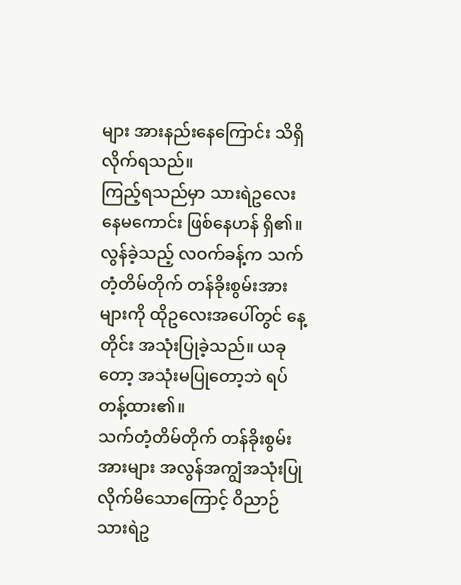များ အားနည်းနေကြောင်း သိရှိလိုက်ရသည်။
ကြည့်ရသည်မှာ သားရဲဥလေး နေမကောင်း ဖြစ်နေဟန် ရှိ၏။
လွန်ခဲ့သည့် လဝက်ခန့်က သက်တံ့တိမ်တိုက် တန်ခိုးစွမ်းအားများကို ထိုဥလေးအပေါ်တွင် နေ့တိုင်း အသုံးပြုခဲ့သည်။ ယခုတော့ အသုံးမပြုတော့ဘဲ ရပ်တန့်ထား၏။
သက်တံ့တိမ်တိုက် တန်ခိုးစွမ်းအားများ အလွန်အကျွံအသုံးပြုလိုက်မိသောကြောင့် ဝိညာဉ်သားရဲဥ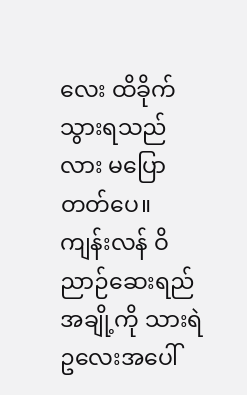လေး ထိခိုက်သွားရသည်လား မပြောတတ်ပေ။
ကျန်းလန် ဝိညာဉ်ဆေးရည်အချို့ကို သားရဲဥလေးအပေါ်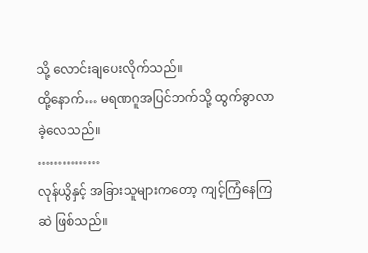သို့ လောင်းချပေးလိုက်သည်။
ထို့နောက်… မရဏဂူအပြင်ဘက်သို့ ထွက်ခွာလာခဲ့လေသည်။
……………
လုန်ယွိနှင့် အခြားသူများကတော့ ကျင့်ကြံနေကြဆဲ ဖြစ်သည်။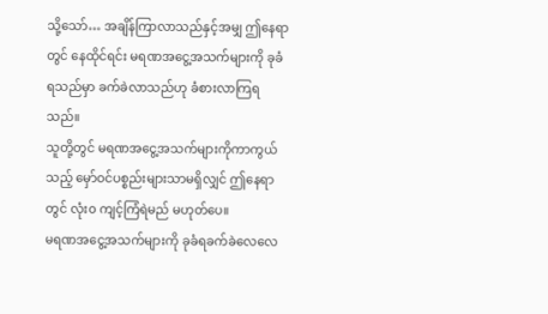သို့သော်… အချိန်ကြာလာသည်နှင့်အမျှ ဤနေရာတွင် နေထိုင်ရင်း မရဏအငွေ့အသက်များကို ခုခံရသည်မှာ ခက်ခဲလာသည်ဟု ခံစားလာကြရသည်။
သူတို့တွင် မရဏအငွေ့အသက်များကိုကာကွယ်သည့် မှော်ဝင်ပစ္စည်းများသာမရှိလျှင် ဤနေရာတွင် လုံး၀ ကျင့်ကြံရဲမည် မဟုတ်ပေ။
မရဏအငွေ့အသက်များကို ခုခံရခက်ခဲလေလေ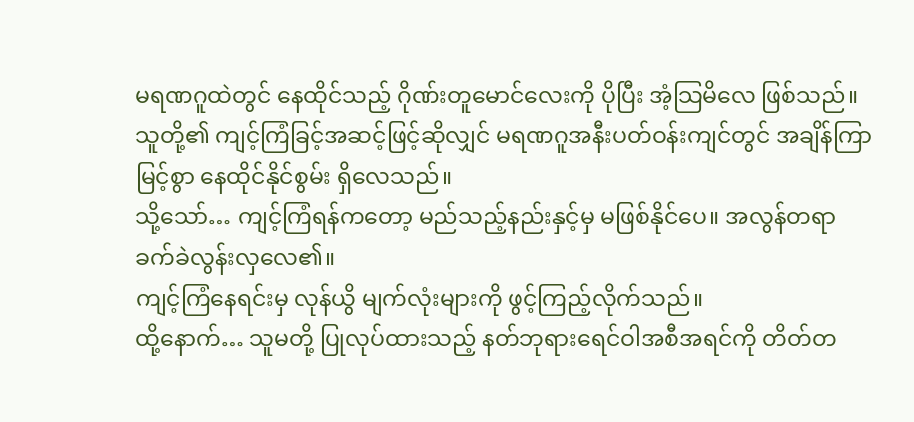မရဏဂူထဲတွင် နေထိုင်သည့် ဂိုဏ်းတူမောင်လေးကို ပိုပြီး အံ့သြမိလေ ဖြစ်သည်။
သူတို့၏ ကျင့်ကြံခြင့်အဆင့်ဖြင့်ဆိုလျှင် မရဏဂူအနီးပတ်ဝန်းကျင်တွင် အချိန်ကြာမြင့်စွာ နေထိုင်နိုင်စွမ်း ရှိလေသည်။
သို့သော်… ကျင့်ကြံရန်ကတော့ မည်သည့်နည်းနှင့်မှ မဖြစ်နိုင်ပေ။ အလွန်တရာ ခက်ခဲလွန်းလှလေ၏။
ကျင့်ကြံနေရင်းမှ လုန်ယွိ မျက်လုံးများကို ဖွင့်ကြည့်လိုက်သည်။
ထို့နောက်… သူမတို့ ပြုလုပ်ထားသည့် နတ်ဘုရားရေင်ဝါအစီအရင်ကို တိတ်တ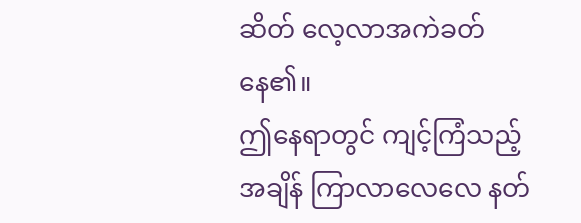ဆိတ် လေ့လာအကဲခတ်နေ၏။
ဤနေရာတွင် ကျင့်ကြံသည့်အချိန် ကြာလာလေလေ နတ်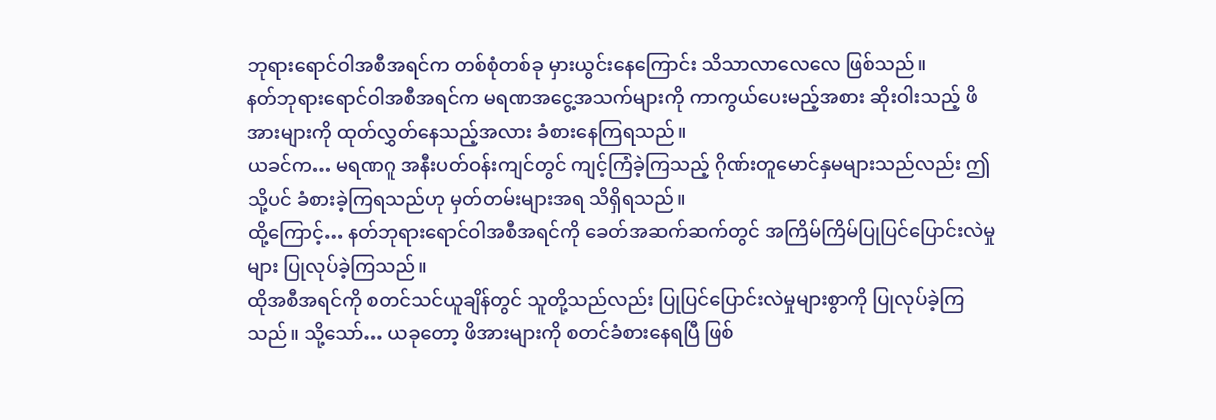ဘုရားရောင်ဝါအစီအရင်က တစ်စုံတစ်ခု မှားယွင်းနေကြောင်း သိသာလာလေလေ ဖြစ်သည်။
နတ်ဘုရားရောင်ဝါအစီအရင်က မရဏအငွေ့အသက်များကို ကာကွယ်ပေးမည့်အစား ဆိုးဝါးသည့် ဖိအားများကို ထုတ်လွှတ်နေသည့်အလား ခံစားနေကြရသည်။
ယခင်က… မရဏဂူ အနီးပတ်ဝန်းကျင်တွင် ကျင့်ကြံခဲ့ကြသည့် ဂိုဏ်းတူမောင်နှမများသည်လည်း ဤသို့ပင် ခံစားခဲ့ကြရသည်ဟု မှတ်တမ်းများအရ သိရှိရသည်။
ထို့ကြောင့်… နတ်ဘုရားရောင်ဝါအစီအရင်ကို ခေတ်အဆက်ဆက်တွင် အကြိမ်ကြိမ်ပြုပြင်ပြောင်းလဲမှုများ ပြုလုပ်ခဲ့ကြသည်။
ထိုအစီအရင်ကို စတင်သင်ယူချိန်တွင် သူတို့သည်လည်း ပြုပြင်ပြောင်းလဲမှုများစွာကို ပြုလုပ်ခဲ့ကြသည်။ သို့သော်… ယခုတော့ ဖိအားများကို စတင်ခံစားနေရပြီ ဖြစ်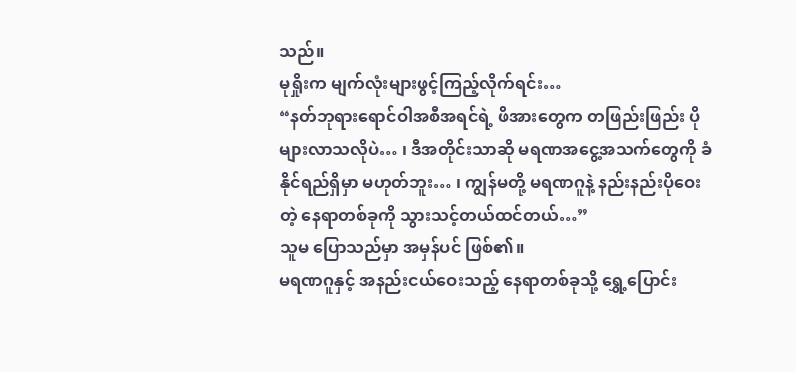သည်။
မုရှိုးက မျက်လုံးများဖွင့်ကြည့်လိုက်ရင်း…
“နတ်ဘုရားရောင်ဝါအစီအရင်ရဲ့ ဖိအားတွေက တဖြည်းဖြည်း ပိုများလာသလိုပဲ… ၊ ဒီအတိုင်းသာဆို မရဏအငွေ့အသက်တွေကို ခံနိုင်ရည်ရှိမှာ မဟုတ်ဘူး… ၊ ကျွန်မတို့ မရဏဂူနဲ့ နည်းနည်းပိုဝေးတဲ့ နေရာတစ်ခုကို သွားသင့်တယ်ထင်တယ်…”
သူမ ပြောသည်မှာ အမှန်ပင် ဖြစ်၏။
မရဏဂူနှင့် အနည်းငယ်ဝေးသည့် နေရာတစ်ခုသို့ ရွှေ့ပြောင်း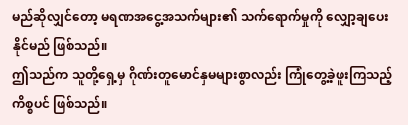မည်ဆိုလျှင်တော့ မရဏအငွေ့အသက်များ၏ သက်ရောက်မှုကို လျှော့ချပေးနိုင်မည် ဖြစ်သည်။
ဤသည်က သူတို့ရှေ့မှ ဂိုဏ်းတူမောင်နှမများစွာလည်း ကြုံတွေ့ခဲ့ဖူးကြသည့် ကိစ္စပင် ဖြစ်သည်။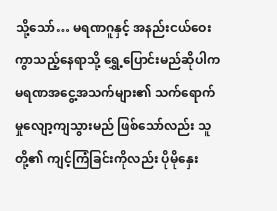သို့သော်… မရဏဂူနှင့် အနည်းငယ်ဝေးကွာသည့်နေရာသို့ ရွှေ့ပြောင်းမည်ဆိုပါက မရဏအငွေ့အသက်များ၏ သက်ရောက်မှုလျော့ကျသွားမည် ဖြစ်သော်လည်း သူတို့၏ ကျင့်ကြံခြင်းကိုလည်း ပိုမိုနှေး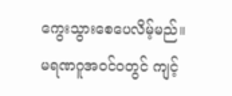ကွေးသွားစေပေလိမ့်မည်။
မရဏဂူအဝင်ဝတွင် ကျင့်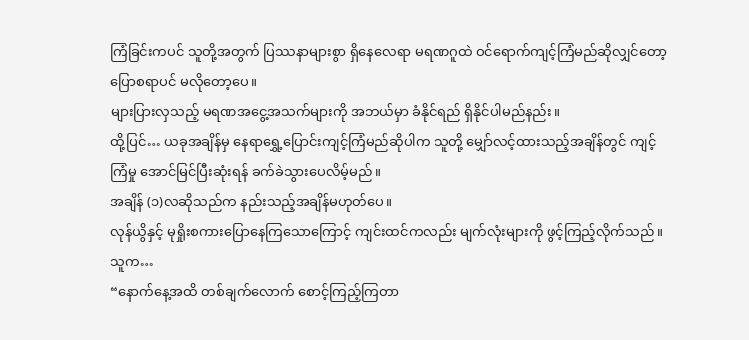ကြံခြင်းကပင် သူတို့အတွက် ပြဿနာများစွာ ရှိနေလေရာ မရဏဂူထဲ ဝင်ရောက်ကျင့်ကြံမည်ဆိုလျှင်တော့ ပြောစရာပင် မလိုတော့ပေ။
များပြားလှသည့် မရဏအငွေ့အသက်များကို အဘယ်မှာ ခံနိုင်ရည် ရှိနိုင်ပါမည်နည်း။
ထို့ပြင်… ယခုအချိန်မှ နေရာရွှေ့ပြောင်းကျင့်ကြံမည်ဆိုပါက သူတို့ မျှော်လင့်ထားသည့်အချိန်တွင် ကျင့်ကြံမှု အောင်မြင်ပြီးဆုံးရန် ခက်ခဲသွားပေလိမ့်မည်။
အချိန် (၁)လဆိုသည်က နည်းသည့်အချိန်မဟုတ်ပေ။
လုန်ယွိနှင့် မုရှိုးစကားပြောနေကြသောကြောင့် ကျင်းထင်ကလည်း မျက်လုံးများကို ဖွင့်ကြည့်လိုက်သည်။
သူက…
“နောက်နေ့အထိ တစ်ချက်လောက် စောင့်ကြည့်ကြတာ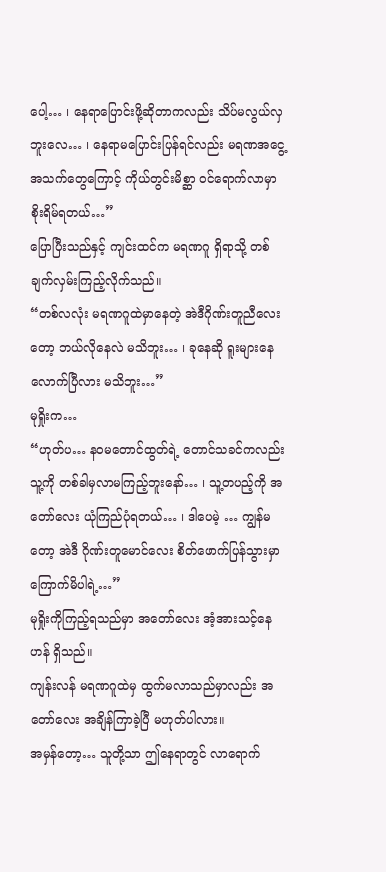ပေါ့… ၊ နေရာပြောင်းဖို့ဆိုတာကလည်း သိပ်မလွယ်လှဘူးလေ… ၊ နေရာမပြောင်းပြန်ရင်လည်း မရဏအငွေ့အသက်တွေကြောင့် ကိုယ်တွင်းမိစ္ဆာ ဝင်ရောက်လာမှာ စိုးရိမ်ရတယ်…”
ပြောပြီးသည်နှင့် ကျင်းထင်က မရဏဂူ ရှိရာသို့ တစ်ချက်လှမ်းကြည့်လိုက်သည်။
“တစ်လလုံး မရဏဂူထဲမှာနေတဲ့ အဲဒီဂိုဏ်းတူညီလေးတော့ ဘယ်လိုနေလဲ မသိဘူး… ၊ ခုနေဆို ရူးများနေလောက်ပြီလား မသိဘူး…”
မုရှိုးက…
“ဟုတ်ပ… နဝမတောင်ထွတ်ရဲ့ တောင်သခင်ကလည်း သူ့ကို တစ်ခါမှလာမကြည့်ဘူးနော်… ၊ သူ့တပည့်ကို အတော်လေး ယုံကြည်ပုံရတယ်… ၊ ဒါပေမဲ့ … ကျွန်မတော့ အဲဒီ ဂိုဏ်းတူမောင်လေး စိတ်ဖောက်ပြန်သွားမှာ ကြောက်မိပါရဲ့…”
မုရှိုးကိုကြည့်ရသည်မှာ အတော်လေး အံ့အားသင့်နေဟန် ရှိသည်။
ကျန်းလန် မရဏဂူထဲမှ ထွက်မလာသည်မှာလည်း အတော်လေး အချိန်ကြာခဲ့ပြီ မဟုတ်ပါလား။
အမှန်တော့… သူတို့သာ ဤနေရာတွင် လာရောက်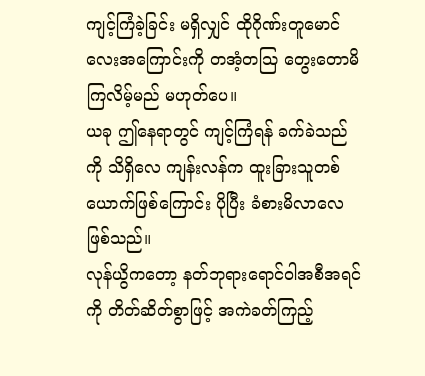ကျင့်ကြံခဲ့ခြင်း မရှိလျှင် ထိုဂိုဏ်းတူမောင်လေးအကြောင်းကို တအံ့တသြ တွေးတောမိကြလိမ့်မည် မဟုတ်ပေ။
ယခု ဤနေရာတွင် ကျင့်ကြံရန် ခက်ခဲသည်ကို သိရှိလေ ကျန်းလန်က ထူးခြားသူတစ်ယောက်ဖြစ်ကြောင်း ပိုပြီး ခံစားမိလာလေ ဖြစ်သည်။
လုန်ယွိကတော့ နတ်ဘုရားရောင်ဝါအစီအရင်ကို တိတ်ဆိတ်စွာဖြင့် အကဲခတ်ကြည့်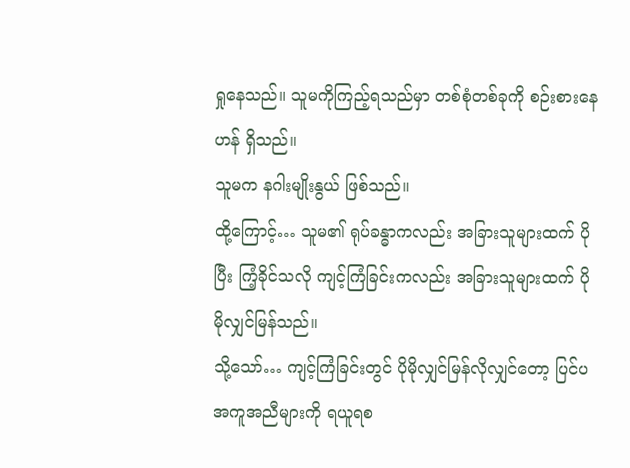ရှုနေသည်။ သူမကိုကြည့်ရသည်မှာ တစ်စုံတစ်ခုကို စဉ်းစားနေဟန် ရှိသည်။
သူမက နဂါးမျိုးနွယ် ဖြစ်သည်။
ထို့ကြောင့်… သူမ၏ ရုပ်ခန္ဓာကလည်း အခြားသူများထက် ပိုပြီး ကြံ့ခိုင်သလို ကျင့်ကြံခြင်းကလည်း အခြားသူများထက် ပိုမိုလျှင်မြန်သည်။
သို့သော်… ကျင့်ကြံခြင်းတွင် ပိုမိုလျှင်မြန်လိုလျှင်တော့ ပြင်ပအကူအညီများကို ရယူရစ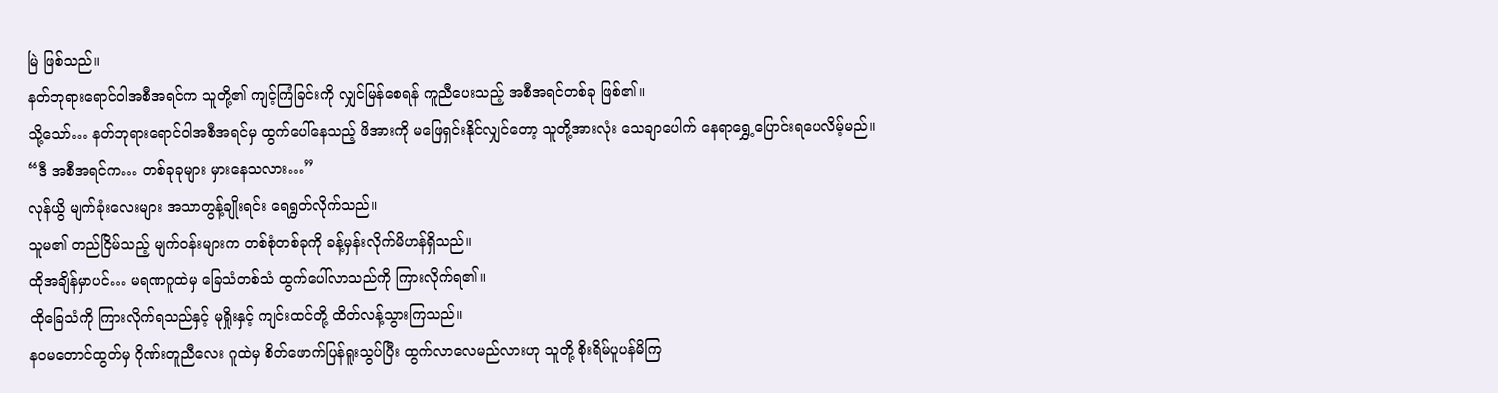မြဲ ဖြစ်သည်။
နတ်ဘုရားရောင်ဝါအစီအရင်က သူတို့၏ ကျင့်ကြံခြင်းကို လျှင်မြန်စေရန် ကူညီပေးသည့် အစီအရင်တစ်ခု ဖြစ်၏။
သို့သော်… နတ်ဘုရားရောင်ဝါအစီအရင်မှ ထွက်ပေါ်နေသည့် ဖိအားကို မဖြေရှင်းနိုင်လျှင်တော့ သူတို့အားလုံး သေချာပေါက် နေရာရွှေ့ပြောင်းရပေလိမ့်မည်။
“ဒီ အစီအရင်က… တစ်ခုခုများ မှားနေသလား…”
လုန်ယွိ မျက်ခုံးလေးများ အသာတွန့်ချိုးရင်း ရေရွတ်လိုက်သည်။
သူမ၏ တည်ငြိမ်သည့် မျက်ဝန်းများက တစ်စုံတစ်ခုကို ခန့်မှန်းလိုက်မိဟန်ရှိသည်။
ထိုအချိန်မှာပင်… မရဏဂူထဲမှ ခြေသံတစ်သံ ထွက်ပေါ်လာသည်ကို ကြားလိုက်ရ၏။
ထိုခြေသံကို ကြားလိုက်ရသည်နှင့် မုရှိုးနှင့် ကျင်းထင်တို့ ထိတ်လန့်သွားကြသည်။
နဝမတောင်ထွတ်မှ ဂိုဏ်းတူညီလေး ဂူထဲမှ စိတ်ဖောက်ပြန်ရူးသွပ်ပြီး ထွက်လာလေမည်လားဟု သူတို့ စိုးရိမ်ပူပန်မိကြ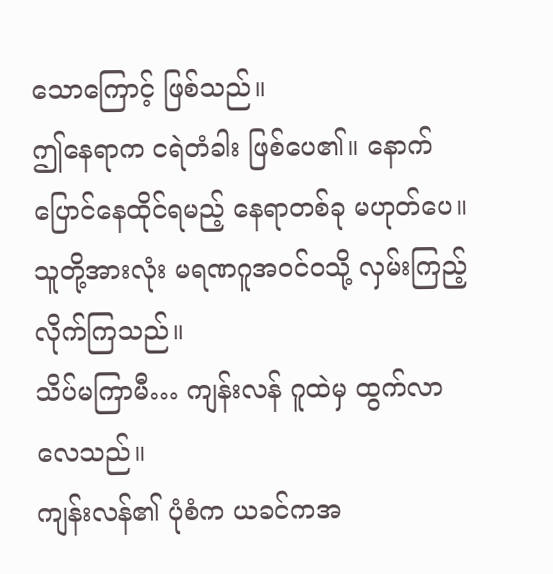သောကြောင့် ဖြစ်သည်။
ဤနေရာက ငရဲတံခါး ဖြစ်ပေ၏။ နောက်ပြောင်နေထိုင်ရမည့် နေရာတစ်ခု မဟုတ်ပေ။
သူတို့အားလုံး မရဏဂူအဝင်ဝသို့ လှမ်းကြည့်လိုက်ကြသည်။
သိပ်မကြာမီ… ကျန်းလန် ဂူထဲမှ ထွက်လာလေသည်။
ကျန်းလန်၏ ပုံစံက ယခင်ကအ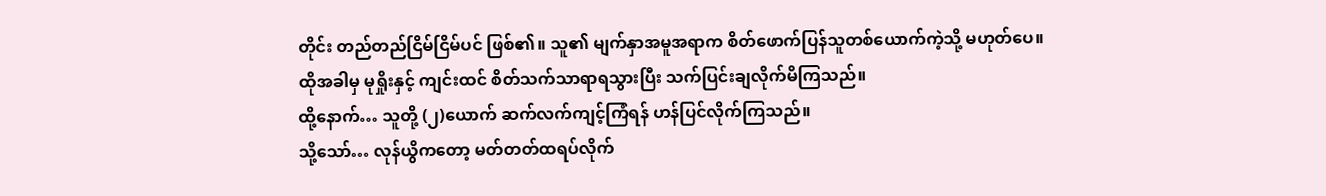တိုင်း တည်တည်ငြိမ်ငြိမ်ပင် ဖြစ်၏။ သူ၏ မျက်နှာအမူအရာက စိတ်ဖောက်ပြန်သူတစ်ယောက်ကဲ့သို့ မဟုတ်ပေ။
ထိုအခါမှ မုရှိုးနှင့် ကျင်းထင် စိတ်သက်သာရာရသွားပြီး သက်ပြင်းချလိုက်မိကြသည်။
ထို့နောက်… သူတို့ (၂)ယောက် ဆက်လက်ကျင့်ကြံရန် ဟန်ပြင်လိုက်ကြသည်။
သို့သော်… လုန်ယွိကတော့ မတ်တတ်ထရပ်လိုက်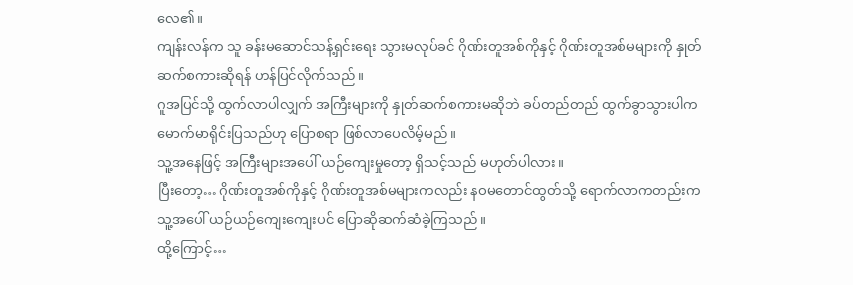လေ၏။
ကျန်းလန်က သူ ခန်းမဆောင်သန့်ရှင်းရေး သွားမလုပ်ခင် ဂိုဏ်းတူအစ်ကိုနှင့် ဂိုဏ်းတူအစ်မများကို နှုတ်ဆက်စကားဆိုရန် ဟန်ပြင်လိုက်သည်။
ဂူအပြင်သို့ ထွက်လာပါလျှက် အကြီးများကို နှုတ်ဆက်စကားမဆိုဘဲ ခပ်တည်တည် ထွက်ခွာသွားပါက မောက်မာရိုင်းပြသည်ဟု ပြောစရာ ဖြစ်လာပေလိမ့်မည်။
သူ့အနေဖြင့် အကြီးများအပေါ် ယဉ်ကျေးမှုတော့ ရှိသင့်သည် မဟုတ်ပါလား။
ပြီးတော့… ဂိုဏ်းတူအစ်ကိုနှင့် ဂိုဏ်းတူအစ်မများကလည်း နဝမတောင်ထွတ်သို့ ရောက်လာကတည်းက သူ့အပေါ် ယဉ်ယဉ်ကျေးကျေးပင် ပြောဆိုဆက်ဆံခဲ့ကြသည်။
ထို့ကြောင့်…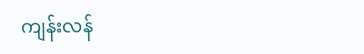ကျန်းလန်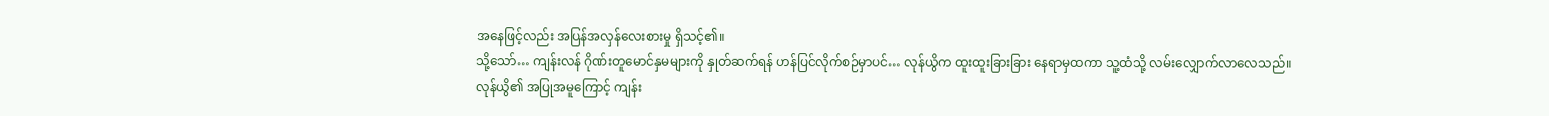အနေဖြင့်လည်း အပြန်အလှန်လေးစားမှု ရှိသင့်၏။
သို့သော်… ကျန်းလန် ဂိုဏ်းတူမောင်နှမများကို နှုတ်ဆက်ရန် ဟန်ပြင်လိုက်စဉ်မှာပင်… လုန်ယွိက ထူးထူးခြားခြား နေရာမှထကာ သူ့ထံသို့ လမ်းလျှောက်လာလေသည်။
လုန်ယွိ၏ အပြုအမူကြောင့် ကျန်း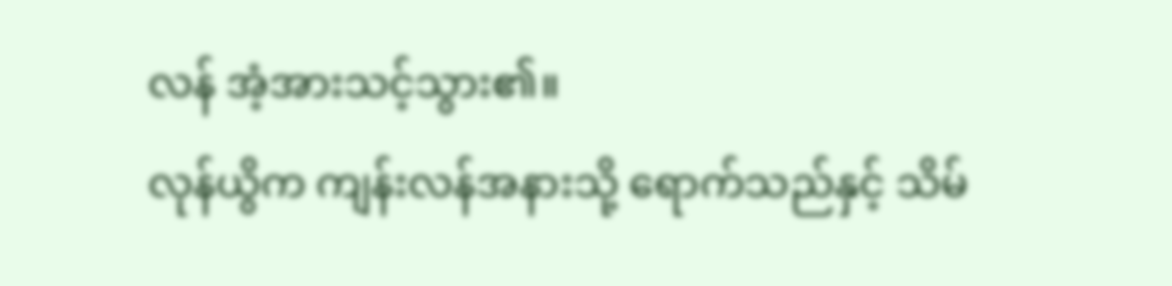လန် အံ့အားသင့်သွား၏။
လုန်ယွိက ကျန်းလန်အနားသို့ ရောက်သည်နှင့် သိမ်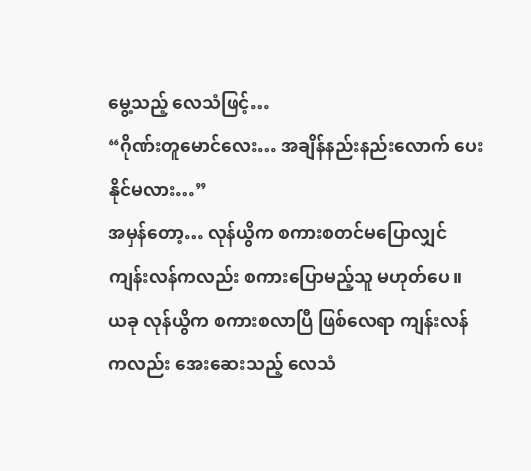မွေ့သည့် လေသံဖြင့်…
“ဂိုဏ်းတူမောင်လေး… အချိန်နည်းနည်းလောက် ပေးနိုင်မလား…”
အမှန်တော့… လုန်ယွိက စကားစတင်မပြောလျှင် ကျန်းလန်ကလည်း စကားပြောမည့်သူ မဟုတ်ပေ။
ယခု လုန်ယွိက စကားစလာပြီ ဖြစ်လေရာ ကျန်းလန်ကလည်း အေးဆေးသည့် လေသံ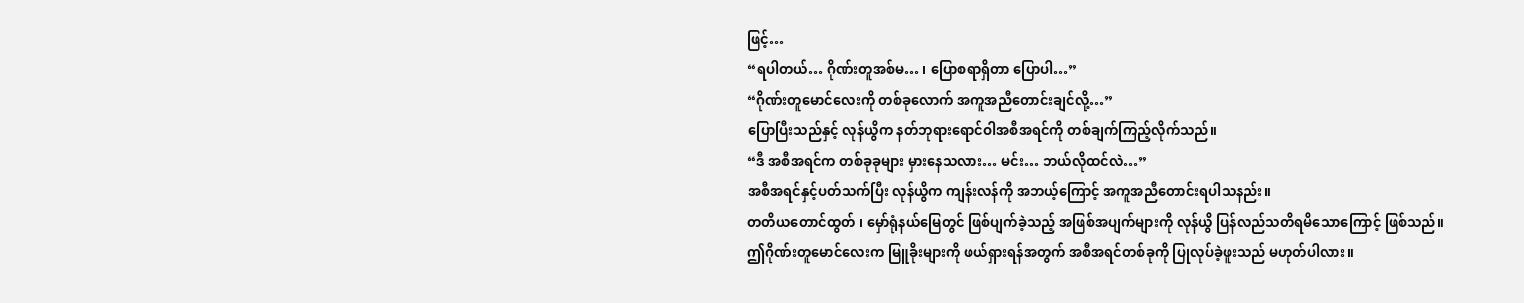ဖြင့်…
“ရပါတယ်… ဂိုဏ်းတူအစ်မ… ၊ ပြောစရာရှိတာ ပြောပါ…”
“ဂိုဏ်းတူမောင်လေးကို တစ်ခုလောက် အကူအညီတောင်းချင်လို့…”
ပြောပြီးသည်နှင့် လုန်ယွိက နတ်ဘုရားရောင်ဝါအစီအရင်ကို တစ်ချက်ကြည့်လိုက်သည်။
“ဒီ အစီအရင်က တစ်ခုခုများ မှားနေသလား… မင်း… ဘယ်လိုထင်လဲ…”
အစီအရင်နှင့်ပတ်သက်ပြီး လုန်ယွိက ကျန်းလန်ကို အဘယ့်ကြောင့် အကူအညီတောင်းရပါသနည်း။
တတိယတောင်ထွတ် ၊ မှော်ရုံနယ်မြေတွင် ဖြစ်ပျက်ခဲ့သည့် အဖြစ်အပျက်များကို လုန်ယွိ ပြန်လည်သတိရမိသောကြောင့် ဖြစ်သည်။
ဤဂိုဏ်းတူမောင်လေးက မြူခိုးများကို ဖယ်ရှားရန်အတွက် အစီအရင်တစ်ခုကို ပြုလုပ်ခဲ့ဖူးသည် မဟုတ်ပါလား။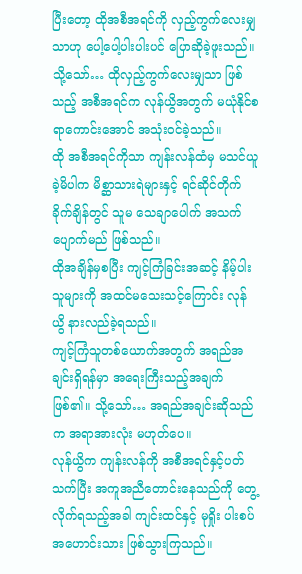ပြီးတော့ ထိုအစီအရင်ကို လှည့်ကွက်လေးမျှသာဟု ပေါ့ပေါ့ပါးပါးပင် ပြောဆိုခဲ့ဖူးသည်။
သို့သော်… ထိုလှည့်ကွက်လေးမျှသာ ဖြစ်သည့် အစီအရင်က လုန်ယွိအတွက် မယုံနိုင်စရာကောင်းအောင် အသုံးဝင်ခဲ့သည်။
ထို အစီအရင်ကိုသာ ကျန်းလန်ထံမှ မသင်ယူခဲ့မိပါက မိစ္ဆာသားရဲများနှင့် ရင်ဆိုင်တိုက်ခိုက်ချိန်တွင် သူမ သေချာပေါက် အသက်ပျောက်မည် ဖြစ်သည်။
ထိုအချိန်မှစပြီး ကျင့်ကြံခြင်းအဆင့် နိမ့်ပါးသူများကို အထင်မသေးသင့်ကြောင်း လုန်ယွိ နားလည်ခဲ့ရသည်။
ကျင့်ကြံသူတစ်ယောက်အတွက် အရည်အချင်းရှိရန်မှာ အရေးကြီးသည့်အချက် ဖြစ်၏။ သို့သော်… အရည်အချင်းဆိုသည်က အရာအားလုံး မဟုတ်ပေ။
လုန်ယွိက ကျန်းလန်ကို အစီအရင်နှင့်ပတ်သက်ပြီး အကူအညီတောင်းနေသည်ကို တွေ့လိုက်ရသည့်အခါ ကျင်းထင်နှင့် မုရှိုး ပါးစပ်အဟောင်းသား ဖြစ်သွားကြသည်။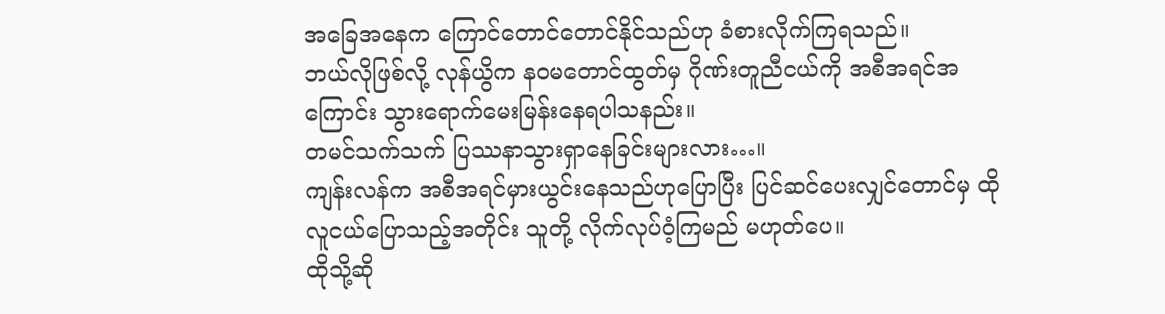အခြေအနေက ကြောင်တောင်တောင်နိုင်သည်ဟု ခံစားလိုက်ကြရသည်။
ဘယ်လိုဖြစ်လို့ လုန်ယွိက နဝမတောင်ထွတ်မှ ဂိုဏ်းတူညီငယ်ကို အစီအရင်အကြောင်း သွားရောက်မေးမြန်းနေရပါသနည်း။
တမင်သက်သက် ပြဿနာသွားရှာနေခြင်းများလား…။
ကျန်းလန်က အစီအရင်မှားယွင်းနေသည်ဟုပြောပြီး ပြင်ဆင်ပေးလျှင်တောင်မှ ထိုလူငယ်ပြောသည့်အတိုင်း သူတို့ လိုက်လုပ်ဝံ့ကြမည် မဟုတ်ပေ။
ထိုသို့ဆို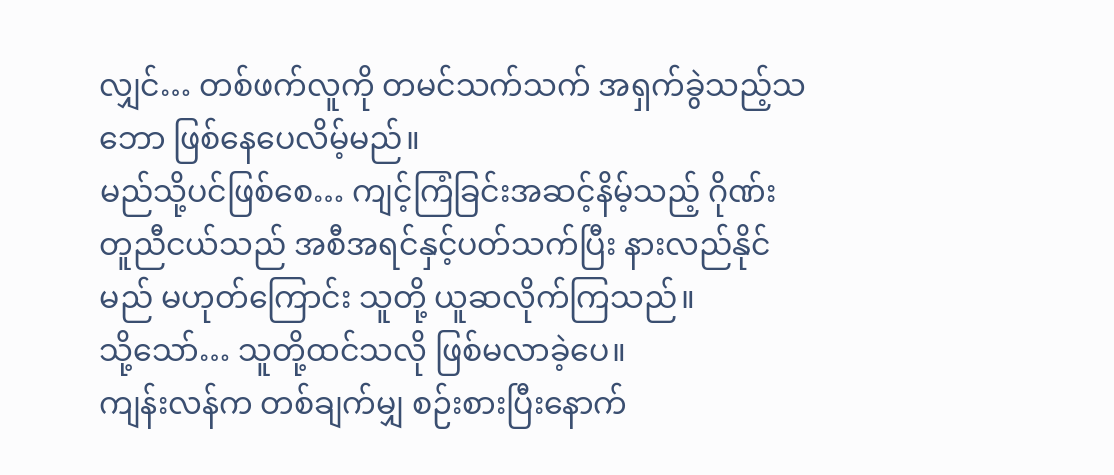လျှင်… တစ်ဖက်လူကို တမင်သက်သက် အရှက်ခွဲသည့်သဘော ဖြစ်နေပေလိမ့်မည်။
မည်သို့ပင်ဖြစ်စေ… ကျင့်ကြံခြင်းအဆင့်နိမ့်သည့် ဂိုဏ်းတူညီငယ်သည် အစီအရင်နှင့်ပတ်သက်ပြီး နားလည်နိုင်မည် မဟုတ်ကြောင်း သူတို့ ယူဆလိုက်ကြသည်။
သို့သော်… သူတို့ထင်သလို ဖြစ်မလာခဲ့ပေ။
ကျန်းလန်က တစ်ချက်မျှ စဉ်းစားပြီးနောက်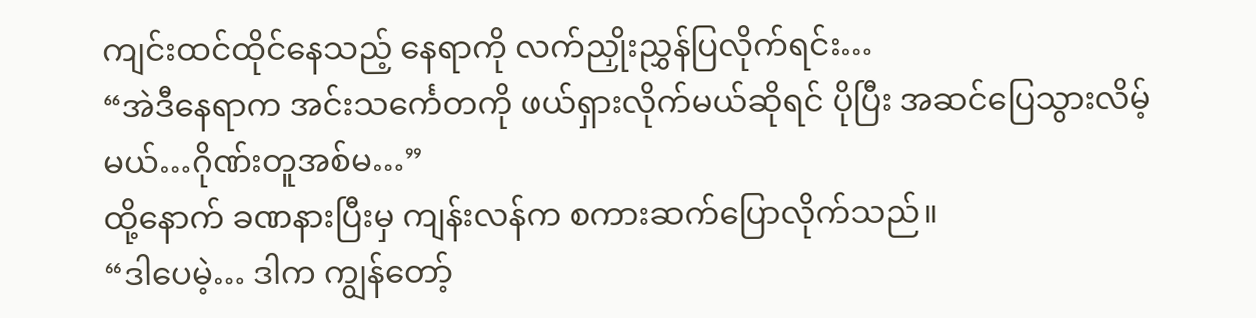ကျင်းထင်ထိုင်နေသည့် နေရာကို လက်ညှိုးညွှန်ပြလိုက်ရင်း…
“အဲဒီနေရာက အင်းသင်္ကေတကို ဖယ်ရှားလိုက်မယ်ဆိုရင် ပိုပြီး အဆင်ပြေသွားလိမ့်မယ်…ဂိုဏ်းတူအစ်မ…”
ထို့နောက် ခဏနားပြီးမှ ကျန်းလန်က စကားဆက်ပြောလိုက်သည်။
“ဒါပေမဲ့… ဒါက ကျွန်တော့်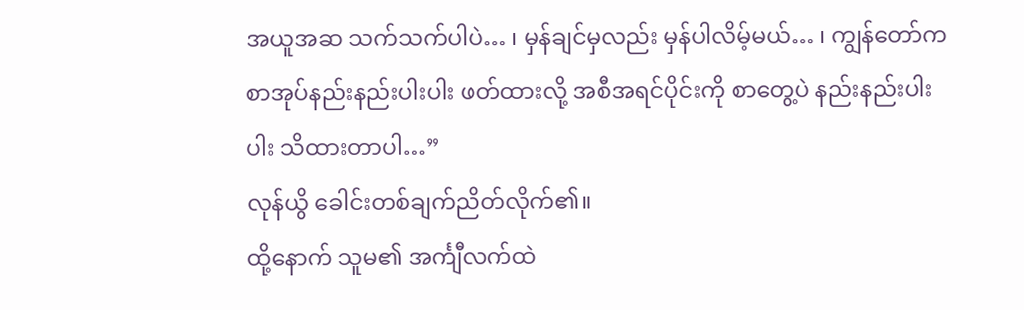အယူအဆ သက်သက်ပါပဲ… ၊ မှန်ချင်မှလည်း မှန်ပါလိမ့်မယ်… ၊ ကျွန်တော်က စာအုပ်နည်းနည်းပါးပါး ဖတ်ထားလို့ အစီအရင်ပိုင်းကို စာတွေ့ပဲ နည်းနည်းပါးပါး သိထားတာပါ…”
လုန်ယွိ ခေါင်းတစ်ချက်ညိတ်လိုက်၏။
ထို့နောက် သူမ၏ အင်္ကျီလက်ထဲ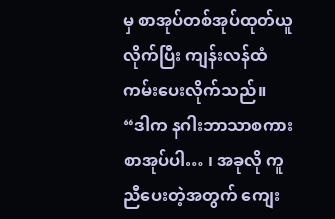မှ စာအုပ်တစ်အုပ်ထုတ်ယူလိုက်ပြီး ကျန်းလန်ထံ ကမ်းပေးလိုက်သည်။
“ဒါက နဂါးဘာသာစကား စာအုပ်ပါ… ၊ အခုလို ကူညီပေးတဲ့အတွက် ကျေး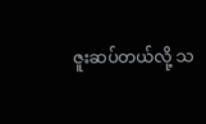ဇူးဆပ်တယ်လို့ သ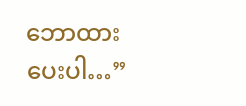ဘောထားပေးပါ…”